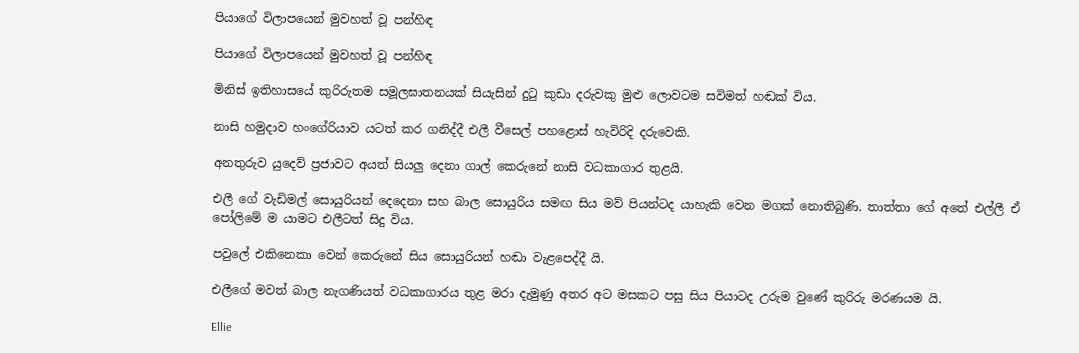පියාගේ විලාපයෙන් මුවහත් වූ පන්හිඳ

පියාගේ විලාපයෙන් මුවහත් වූ පන්හිඳ

මිනිස් ඉතිහාසයේ කුරිරුතම සමූලඝාතනයක් සියැසින් දුටු කුඩා දරුවකු මුළු ලොවටම සවිමත් හඬක් විය.

නාසි හමුදාව හංගේරියාව යටත් කර ගනිද්දී එලී වීසෙල් පහළොස් හැවිරිදි දරුවෙකි.

අනතුරුව යුදෙව් ප්‍රජාවට අයත් සියලු දෙනා ගාල් කෙරුනේ නාසි වධකාගාර තුළයි.

එලී ගේ වැඩිමල් සොයුරියන් දෙදෙනා සහ බාල සොයුරිය සමඟ සිය මව් පියන්ටද යාහැකි වෙන මගක් නොතිබුණි. තාත්තා ගේ අතේ එල්ලී ඒ පෝලිමේ ම යාමට එලීටත් සිදු විය.

පවුලේ එකිනෙකා වෙන් කෙරුනේ සිය සොයුරියන් හඬා වැළපෙද්දී යි.

එලීගේ මවත් බාල නැගණියත් වධකාගාරය තුළ මරා දැමුණු අතර අට මසකට පසු සිය පියාටද උරුම වුණේ කුරිරු මරණයම යි.

Ellie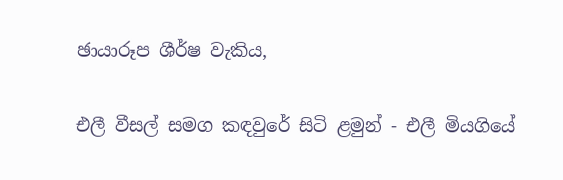ඡායාරූප ශීර්ෂ වැකිය,

එලී වීසල් සමග කඳවුරේ සිටි ළමුන් - එලී මියගියේ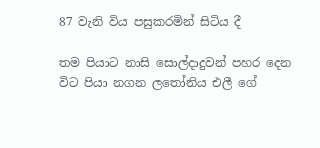87 වැනි විය පසුකරමින් සිටිය දී

තම පියාට නාසි සොල්දාදුවන් පහර දෙන විට පියා නගන ලතෝනිය එලී ගේ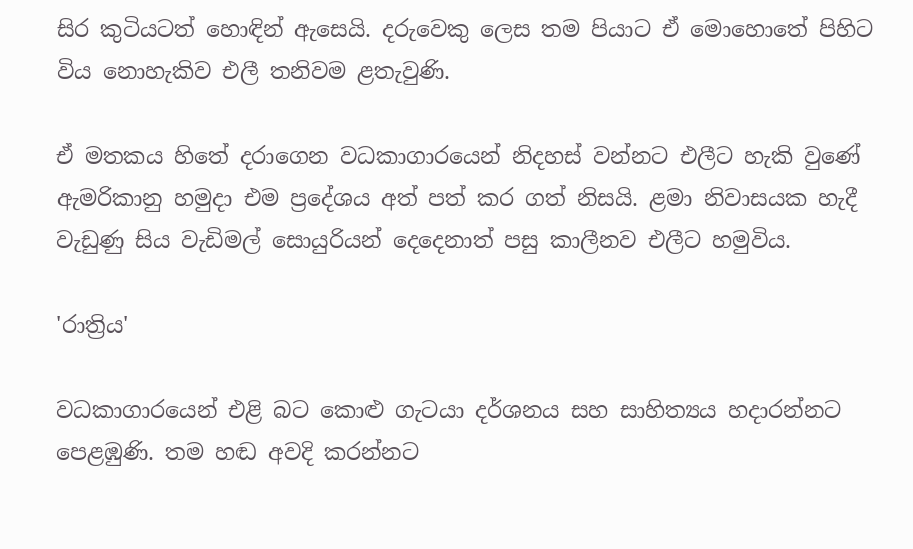සිර කුටියටත් හොඳින් ඇසෙයි. දරුවෙකු ලෙස තම පියාට ඒ මොහොතේ පිහිට විය නොහැකිව එලී තනිවම ළතැවුණි.

ඒ මතකය හිතේ දරාගෙන වධකාගාරයෙන් නිදහස් වන්නට එලීට හැකි වුණේ ඇමරිකානු හමුදා එම ප්‍රදේශය අත් පත් කර ගත් නිසයි. ළමා නිවාසයක හැදී වැඩුණු සිය වැඩිමල් සොයුරියන් දෙදෙනාත් පසු කාලීනව එලීට හමුවිය.

'රාත්‍රිය'

වධකාගාරයෙන් එළි බට කොළු ගැටයා දර්ශනය සහ සාහිත්‍යය හදාරන්නට පෙළඹුණි. තම හඬ අවදි කරන්නට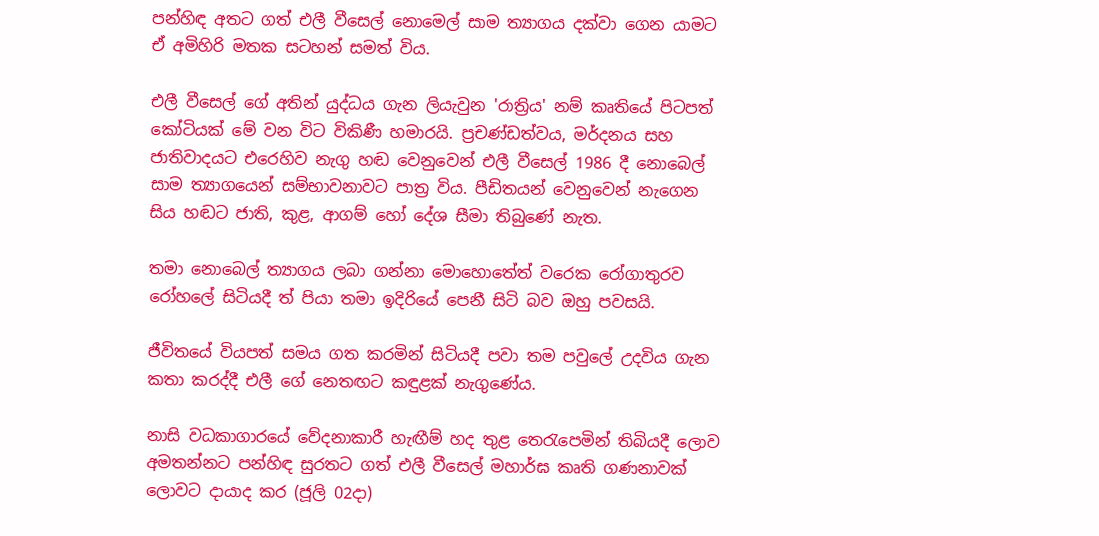පන්හිඳ අතට ගත් එලී වීසෙල් නොමෙල් සාම ත්‍යාගය දක්වා ගෙන යාමට ඒ අමිහිරි මතක සටහන් සමත් විය.

එලී වීසෙල් ගේ අතින් යුද්ධය ගැන ලියැවුන 'රාත්‍රිය' නම් කෘතියේ පිටපත් කෝටියක් මේ වන විට විකිණී හමාරයි. ප්‍රචණ්ඩත්වය, මර්දනය සහ ජාතිවාදයට එරෙහිව නැගු හඬ වෙනුවෙන් එලී වීසෙල් 1986 දී නොබෙල් සාම ත්‍යාගයෙන් සම්භාවනාවට පාත්‍ර විය. පීඩිතයන් වෙනුවෙන් නැගෙන සිය හඬට ජාති, කුළ, ආගම් හෝ දේශ සීමා තිබුණේ නැත.

තමා නොබෙල් ත්‍යාගය ලබා ගන්නා මොහොතේත් වරෙක රෝගාතුරව රෝහලේ සිටියදී ත් පියා තමා ඉදිරියේ පෙනී සිටි බව ඔහු පවසයි.

ජීවිතයේ වියපත් සමය ගත කරමින් සිටියදී පවා තම පවුලේ උදවිය ගැන කතා කරද්දී එලී ගේ නෙතඟට කඳුළක් නැගුණේය.

නාසි වධකාගාරයේ වේදනාකාරී හැඟීම් හද තුළ තෙරැපෙමින් තිබියදී ලොව අමතන්නට පන්හිඳ සුරතට ගත් එලී වීසෙල් මහාර්ඝ කෘති ගණනාවක් ලොවට දායාද කර (ජූලි 02දා)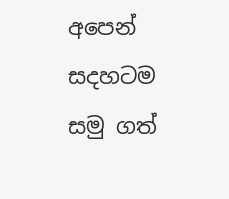අපෙන් සදහටම සමු ගත්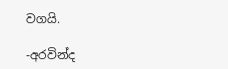වගයි.

-අරවින්ද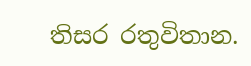තිසර රතුවිතාන.